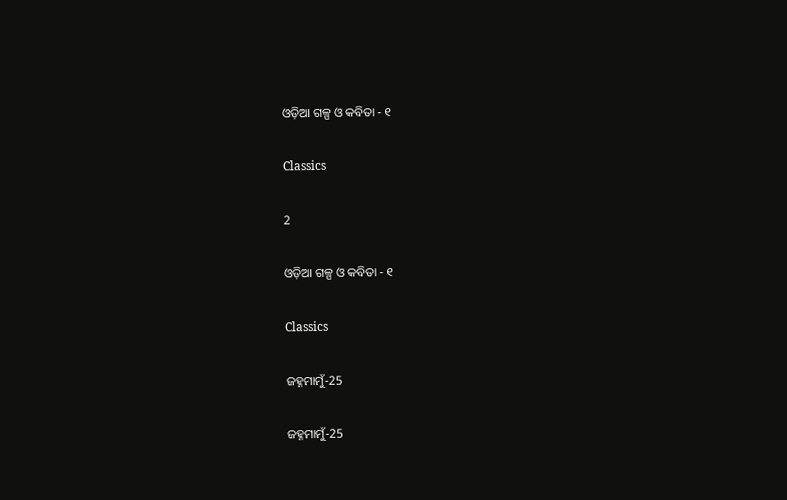ଓଡ଼ିଆ ଗଳ୍ପ ଓ କବିତା - ୧

Classics

2

ଓଡ଼ିଆ ଗଳ୍ପ ଓ କବିତା - ୧

Classics

ଜହ୍ନମାମୁଁ-25

ଜହ୍ନମାମୁଁ-25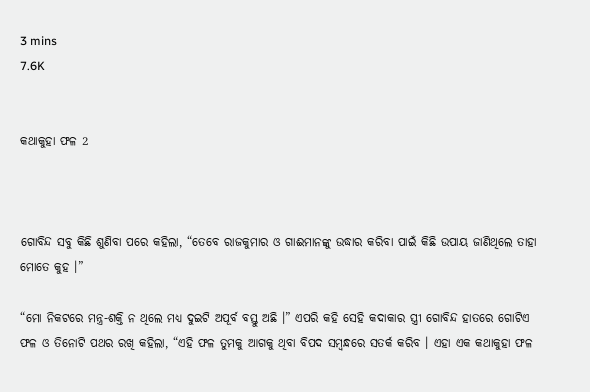3 mins
7.6K


କଥାକୁହା ଫଳ 2



ଗୋବିନ୍ଦ ସବୁ କିଛି ଶୁଣିବା ପରେ କହିଲା, “ତେବେ ରାଜକୁମାର ଓ ଗାଈମାନଙ୍କୁ ଉଦ୍ଧାର କରିବା ପାଇଁ କିଛି ଉପାୟ ଜାଣିଥିଲେ ତାହା ମୋତେ କୁହ ।”

“ମୋ ନିକଟରେ ମନ୍ତ୍ର-ଶକ୍ତି ନ ଥିଲେ ମଧ୍ୟ ଦୁଇଟି ଅପୂର୍ବ ବସ୍ତୁ ଅଛି ।” ଏପରି କହି ସେହି କଦାକାର ସ୍ତ୍ରୀ ଗୋବିନ୍ଦ ହାତରେ ଗୋଟିଏ ଫଳ ଓ ତିନୋଟି ପଥର ରଖି କହିଲା, “ଏହି ଫଳ ତୁମକୁ ଆଗକୁ ଥିବା ବିପଦ ସମ୍ବନ୍ଧରେ ସତର୍କ କରିବ । ଏହା ଏକ କଥାକୁହା ଫଳ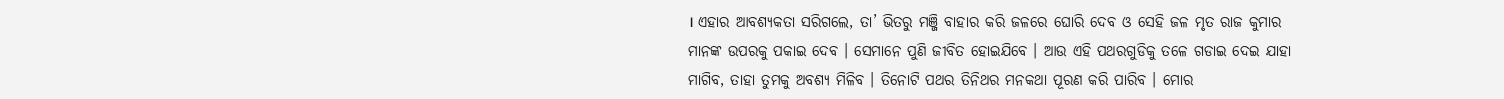। ଏହାର ଆବଶ୍ୟକତା ସରିଗଲେ, ତା’ ଭିତରୁ ମଞ୍ଜି ବାହାର କରି ଜଳରେ ଘୋରି ଦେବ ଓ ସେହି ଜଳ ମୃତ ରାଜ କୁମାର ମାନଙ୍କ ଉପରକୁ ପକାଇ ଦେବ । ସେମାନେ ପୁଣି ଜୀବିତ ହୋଇଯିବେ । ଆଉ ଏହି ପଥରଗୁଡିକୁ ତଳେ ଗଡାଇ ଦେଇ ଯାହା ମାଗିବ, ତାହା ତୁମକୁ ଅବଶ୍ୟ ମିଳିବ । ତିନୋଟି ପଥର ତିନିଥର ମନକଥା ପୂରଣ କରି ପାରିବ । ମୋର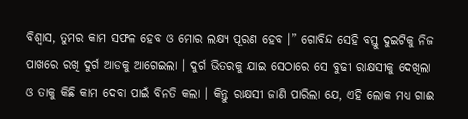ବିଶ୍ୱାସ, ତୁମର କାମ ସଫଳ ହେବ ଓ ମୋର ଲକ୍ଷ୍ୟ ପୂରଣ ହେବ ।” ଗୋବିନ୍ଦ ସେହି ବସ୍ତୁ ଦୁଇଟିକୁ ନିଜ ପାଖରେ ରଖି ଦୁର୍ଗ ଆଡକୁ ଆଗେଇଲା । ଦୁର୍ଗ ଭିତରକୁ ଯାଇ ସେଠାରେ ସେ ବୁଢୀ ରାକ୍ଷସୀକୁ ଦେଖିଲା ଓ ତାକୁ କିଛି କାମ ଦେବା ପାଇଁ ବିନତି କଲା । କିନ୍ତୁ ରାକ୍ଷସୀ ଜାଣି ପାରିଲା ଯେ, ଏହି ଲୋକ ମଧ୍ୟ ଗାଈ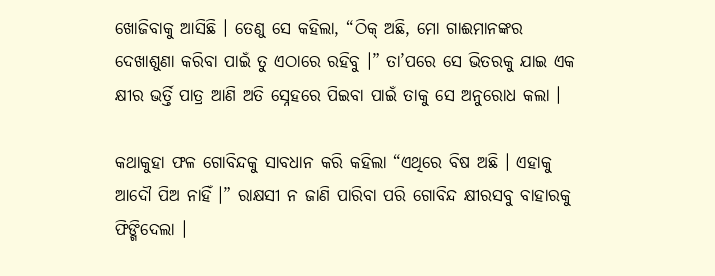ଖୋଜିବାକୁ ଆସିଛି । ତେଣୁ ସେ କହିଲା, “ଠିକ୍ ଅଛି, ମୋ ଗାଈମାନଙ୍କର ଦେଖାଶୁଣା କରିବା ପାଇଁ ତୁ ଏଠାରେ ରହିବୁ ।” ତା’ପରେ ସେ ଭିତରକୁ ଯାଇ ଏକ କ୍ଷୀର ଭର୍ତ୍ତି ପାତ୍ର ଆଣି ଅତି ସ୍ନେହରେ ପିଇବା ପାଇଁ ତାକୁ ସେ ଅନୁରୋଧ କଲା ।

କଥାକୁହା ଫଳ ଗୋବିନ୍ଦକୁ ସାବଧାନ କରି କହିଲା “ଏଥିରେ ବିଷ ଅଛି । ଏହାକୁ ଆଦୌ ପିଅ ନାହିଁ ।” ରାକ୍ଷସୀ ନ ଜାଣି ପାରିବା ପରି ଗୋବିନ୍ଦ କ୍ଷୀରସବୁ ବାହାରକୁ ଫିଙ୍ଗିଦେଲା ।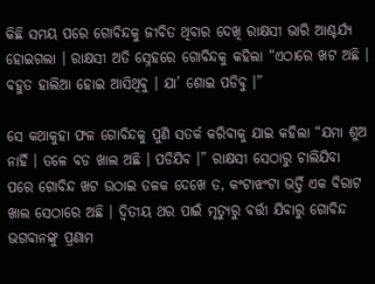କିଛି ସମୟ ପରେ ଗୋବିନ୍ଦକୁ ଜୀବିତ ଥିବାର ଦେଖି ରାକ୍ଷସୀ ଭାରି ଆଶ୍ଚର୍ଯ୍ୟ ହୋଇଗଲା । ରାକ୍ଷସୀ ଅତି ସ୍ନେହରେ ଗୋବିନ୍ଦକୁ କହିଲା “ଏଠାରେ ଖଟ ଅଛି । ବହୁତ ହାଲିଆ ହୋଇ ଆସିଥିବୁ । ଯା’ ଶୋଇ ପଡିବୁ ।”

ସେ କଥାକୁହା ଫଳ ଗୋବିନ୍ଦକୁ ପୁଣି ସତର୍କ କରିବାକୁ ଯାଇ କହିଲା “ଯମା ଶୁଅ ନାହିଁ । ତଳେ ବଡ ଖାଲ ଅଛି । ପଡିଯିବ ।” ରାକ୍ଷସୀ ସେଠାରୁ ଚାଲିଯିବା ପରେ ଗୋବିନ୍ଦ ଖଟ ଉଠାଇ ତଳକ ଦେଖେ ତ, କଂଟାଝଂଟା ଭର୍ତ୍ତି ଏକ ବିରାଟ ଖାଲ ସେଠାରେ ଅଛି । ଦ୍ୱିତୀୟ ଥର ପାଇଁ ମୃତ୍ୟୁରୁ ବର୍ତ୍ତୀ ଯିବାରୁ ଗୋବିନ୍ଦ ଭଗବାନଙ୍କୁ ପ୍ରଣାମ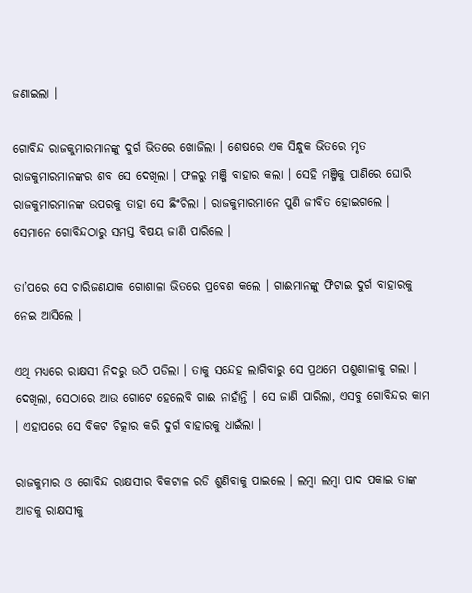ଜଣାଇଲା ।

ଗୋବିନ୍ଦ ରାଜକୁମାରମାନଙ୍କୁ ଦୁର୍ଗ ଭିତରେ ଖୋଜିଲା । ଶେଷରେ ଏକ ସିନ୍ଧୁକ ଭିତରେ ମୃତ ରାଜକୁମାରମାନଙ୍କର ଶବ ସେ ଦେଖିଲା । ଫଳରୁ ମଞ୍ଜି ବାହାର କଲା । ସେହି ମଞ୍ଜିକୁ ପାଣିରେ ଘୋରି ରାଜକୁମାରମାନଙ୍କ ଉପରକୁ ତାହା ସେ ଛିଂଚିଲା । ରାଜକୁମାରମାନେ ପୁଣି ଜୀବିତ ହୋଇଗଲେ । ସେମାନେ ଗୋବିନ୍ଦଠାରୁ ସମସ୍ତ ବିଷୟ ଜାଣି ପାରିଲେ ।

ତା’ପରେ ସେ ଚାରିଜଣଯାକ ଗୋଶାଳା ଭିତରେ ପ୍ରବେଶ କଲେ । ଗାଈମାନଙ୍କୁ ଫିଟାଇ ଦୁର୍ଗ ବାହାରକୁ ନେଇ ଆସିଲେ ।

ଏଥି ମଧ୍ୟରେ ରାକ୍ଷସୀ ନିଦରୁ ଉଠି ପଡିଲା । ତାକୁ ସନ୍ଦେହ ଲାଗିବାରୁ ସେ ପ୍ରଥମେ ପଶୁଶାଳାକୁ ଗଲା । ଦେଖିଲା, ସେଠାରେ ଆଉ ଗୋଟେ ହେଲେବି ଗାଈ ନାହାଁନ୍ତି । ସେ ଜାଣି ପାରିଲା, ଏସବୁ ଗୋବିନ୍ଦର କାମ । ଏହାପରେ ସେ ବିକଟ ଚିତ୍କାର କରି ଦୁର୍ଗ ବାହାରକୁ ଧାଇଁଲା ।

ରାଜକୁମାର ଓ ଗୋବିନ୍ଦ ରାକ୍ଷସୀର ବିକଟାଳ ରଡି ଶୁଣିବାକୁ ପାଇଲେ । ଲମ୍ବା ଲମ୍ବା ପାଦ ପକାଇ ତାଙ୍କ ଆଡକୁ ରାକ୍ଷସୀକୁ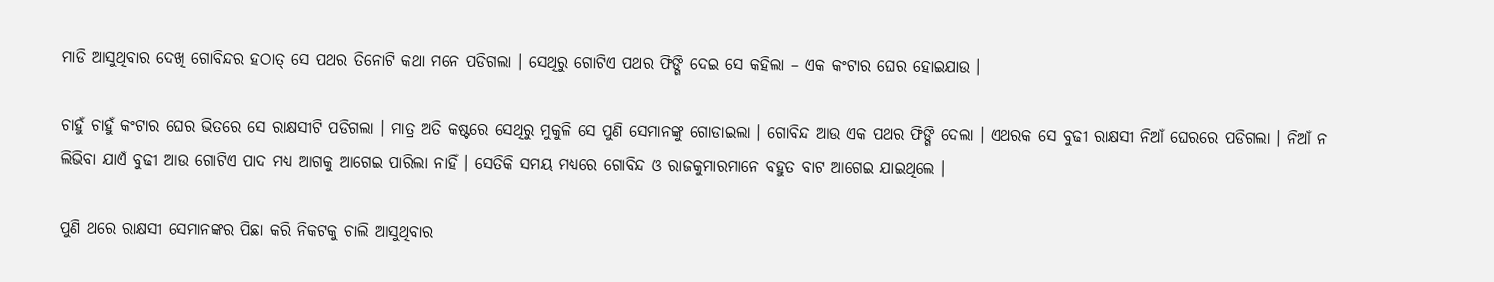ମାଡି ଆସୁଥିବାର ଦେଖି ଗୋବିନ୍ଦର ହଠାତ୍ ସେ ପଥର ତିନୋଟି କଥା ମନେ ପଡିଗଲା । ସେଥିରୁ ଗୋଟିଏ ପଥର ଫିଙ୍ଗି ଦେଇ ସେ କହିଲା – ଏକ କଂଟାର ଘେର ହୋଇଯାଉ ।

ଚାହୁଁ ଚାହୁଁ କଂଟାର ଘେର ଭିତରେ ସେ ରାକ୍ଷସୀଟି ପଡିଗଲା । ମାତ୍ର ଅତି କଷ୍ଟରେ ସେଥିରୁ ମୁକୁଳି ସେ ପୁଣି ସେମାନଙ୍କୁ ଗୋଡାଇଲା । ଗୋବିନ୍ଦ ଆଉ ଏକ ପଥର ଫିଙ୍ଗି ଦେଲା । ଏଥରକ ସେ ବୁଢୀ ରାକ୍ଷସୀ ନିଆଁ ଘେରରେ ପଡିଗଲା । ନିଆଁ ନ ଲିଭିବା ଯାଏଁ ବୁଢୀ ଆଉ ଗୋଟିଏ ପାଦ ମଧ୍ୟ ଆଗକୁ ଆଗେଇ ପାରିଲା ନାହିଁ । ସେତିକି ସମୟ ମଧ୍ୟରେ ଗୋବିନ୍ଦ ଓ ରାଜକୁମାରମାନେ ବହୁତ ବାଟ ଆଗେଇ ଯାଇଥିଲେ ।

ପୁଣି ଥରେ ରାକ୍ଷସୀ ସେମାନଙ୍କର ପିଛା କରି ନିକଟକୁ ଚାଲି ଆସୁଥିବାର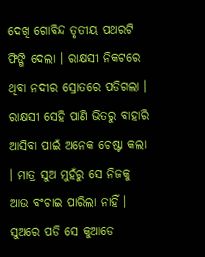ଦେଖି ଗୋବିନ୍ଦ ତୃତୀୟ ପଥରଟି ଫିଙ୍ଗି ଦେଲା । ରାକ୍ଷସୀ ନିକଟରେ ଥିବା ନଦୀର ସ୍ରୋତରେ ପଡିଗଲା । ରାକ୍ଷସୀ ସେହି ପାଣି ଭିତରୁ ବାହାରି ଆସିବା ପାଇଁ ଅନେକ ଚେଷ୍ଟା କଲା । ମାତ୍ର ସୁଅ ମୁହଁରୁ ସେ ନିଜକୁ ଆଉ ବଂଚାଇ ପାରିଲା ନାହିଁ । ସୁଅରେ ପଡି ସେ କୁଆଡେ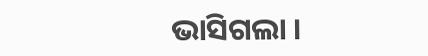ଭାସିଗଲା ।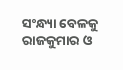ସଂନ୍ଧ୍ୟା ବେଳକୁ ରାଜକୁମାର ଓ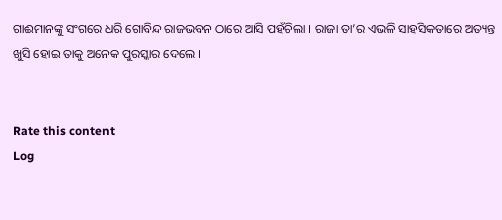ଗାଈମାନଙ୍କୁ ସଂଗରେ ଧରି ଗୋବିନ୍ଦ ରାଜଭବନ ଠାରେ ଆସି ପହଁଚିଲା । ରାଜା ତା’ର ଏଭଳି ସାହସିକତାରେ ଅତ୍ୟନ୍ତ ଖୁସି ହୋଇ ତାକୁ ଅନେକ ପୁରସ୍କାର ଦେଲେ ।


Rate this content
Log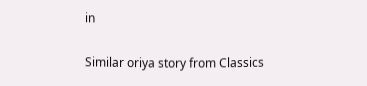in

Similar oriya story from Classics